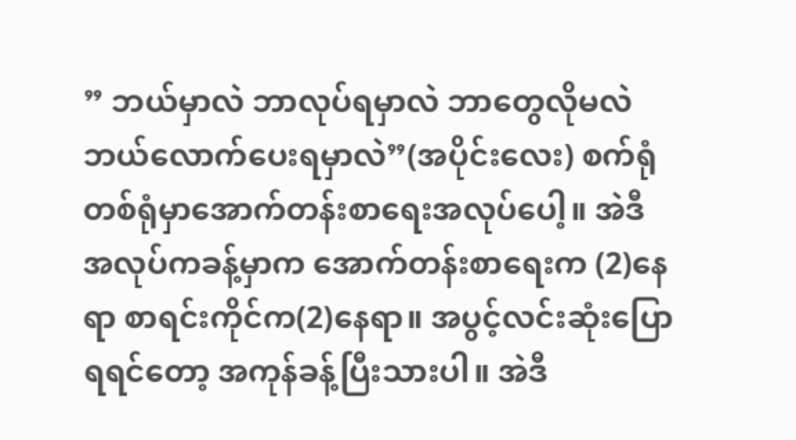” ဘယ်မှာလဲ ဘာလုပ်ရမှာလဲ ဘာတွေလိုမလဲ ဘယ်လောက်ပေးရမှာလဲ”(အပိုင်းလေး) စက်ရုံတစ်ရုံမှာအောက်တန်းစာရေးအလုပ်ပေါ့။ အဲဒီအလုပ်ကခန့်မှာက အောက်တန်းစာရေးက (2)နေရာ စာရင်းကိုင်က(2)နေရာ။ အပွင့်လင်းဆုံးပြောရရင်တော့ အကုန်ခန့်ပြီးသားပါ။ အဲဒီ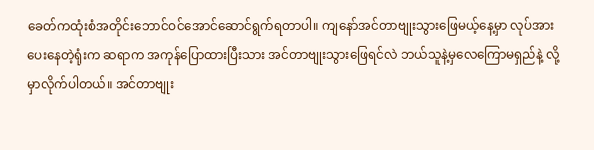ခေတ်ကထုံးစံအတိုင်းဘောင်ဝင်အောင်ဆောင်ရွက်ရတာပါ။ ကျနော်အင်တာဗျုးသွားဖြေမယ့်နေ့မှာ လုပ်အားပေးနေတဲ့ရုံးက ဆရာက အကုန်ပြောထားပြီးသား အင်တာဗျုးသွားဖြေရင်လဲ ဘယ်သူနဲ့မှလေကြောမရှည်နဲ့ လို့ မှာလိုက်ပါတယ်။ အင်တာဗျုး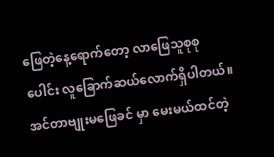ဖြေတဲ့နေ့ရောက်တော့ လာဖြေသူစုစုပေါင်း လူခြောက်ဆယ်လောက်ရှိပါတယ်။ အင်တာဗျုးမဖြေခင် မှာ မေးမယ်ထင်တဲ့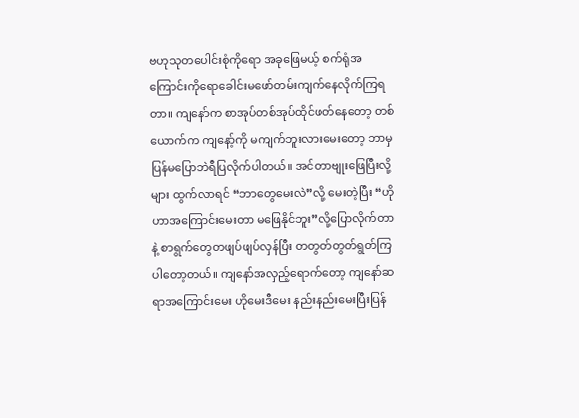ဗဟုသုတပေါင်းစုံကိုရော အခုဖြေမယ့် စက်ရုံအကြောင်းကိုရောခေါင်းမဖော်တမ်းကျက်နေလိုက်ကြရတာ။ ကျနော်က စာအုပ်တစ်အုပ်ထိုင်ဖတ်နေတော့ တစ်ယောက်က ကျနော့်ကို မကျက်ဘူးလားမေးတော့ ဘာမှပြန်မပြောဘဲရီပြလိုက်ပါတယ်။ အင်တာဗျုးဖြေပြီးလို့များ ထွက်လာရင် “ဘာတွေမေးလဲ”လို့ မေးတဲ့ပြီး “ဟိုဟာအကြောင်းမေးတာ မဖြေနိုင်ဘူး”လို့ပြောလိုက်တာနဲ့ စာရွက်တွေတဖျပ်ဖျပ်လှန်ပြီး တတွတ်တွတ်ရွတ်ကြပါတော့တယ်။ ကျနော်အလှည့်ရောက်တော့ ကျနော်ဆရာအကြောင်းမေး ဟိုမေးဒီမေး နည်းနည်းမေးပြီးပြန်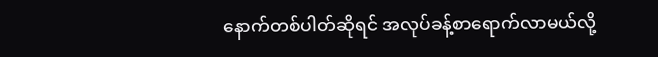နောက်တစ်ပါတ်ဆိုရင် အလုပ်ခန့်စာရောက်လာမယ်လို့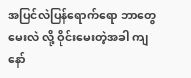အပြင်လဲပြန်ရောက်ရော ဘာတွေမေးလဲ လို့ ဝိုင်းမေးတဲ့အခါ ကျနော်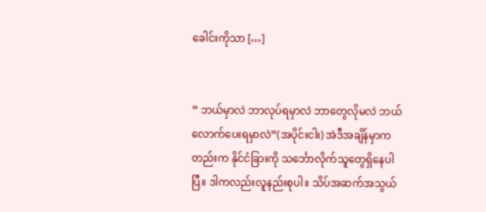ခေါင်းကိုသာ […]


” ဘယ်မှာလဲ ဘာလုပ်ရမှာလဲ ဘာတွေလိုမလဲ ဘယ်လောက်ပေးရမှာလဲ”(အပိုင်းငါး) အဲဒီအချိန်မှာကတည်းက နိုင်ငံခြားကို သင်္ဘောလိုက်သူတွေရှိနေပါပြီ။ ဒါကလည်းလူနည်းစုပါ။ သိပ်အဆက်အသွယ်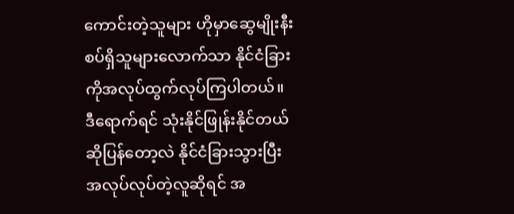ကောင်းတဲ့သူများ ဟိုမှာဆွေမျိုးနီးစပ်ရှိသူများလောက်သာ နိုင်ငံခြားကိုအလုပ်ထွက်လုပ်ကြပါတယ်။ ဒီရောက်ရင် သုံးနိုင်ဖြုန်းနိုင်တယ်ဆိုပြန်တော့လဲ နိုင်ငံခြားသွားပြီးအလုပ်လုပ်တဲ့လူဆိုရင် အ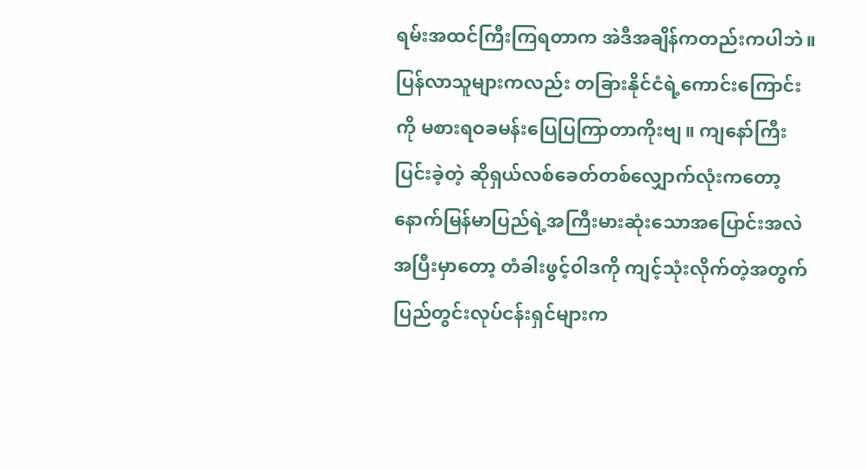ရမ်းအထင်ကြီးကြရတာက အဲဒီအချိန်ကတည်းကပါဘဲ။ ပြန်လာသူများကလည်း တခြားနိုင်ငံရဲ့ကောင်းကြောင်းကို မစားရဝခမန်းပြေပြကြာတာကိုးဗျ။ ကျနော်ကြီးပြင်းခဲ့တဲ့ ဆိုရှယ်လစ်ခေတ်တစ်လျှောက်လုံးကတော့ နောက်မြန်မာပြည်ရဲ့အကြီးမားဆုံးသောအပြောင်းအလဲအပြီးမှာတော့ တံခါးဖွင့်ဝါဒကို ကျင့်သုံးလိုက်တဲ့အတွက်ပြည်တွင်းလုပ်ငန်းရှင်များက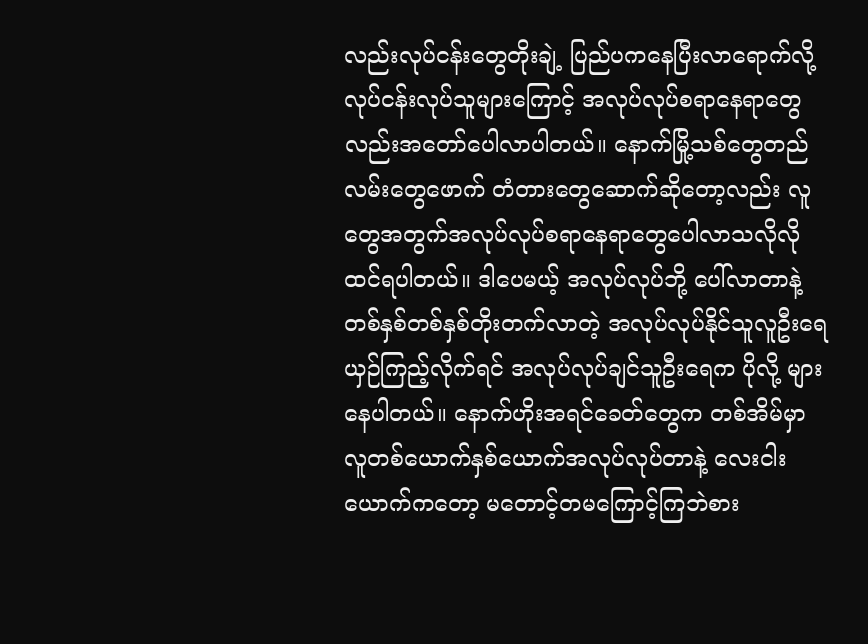လည်းလုပ်ငန်းတွေတိုးချဲ့ ပြည်ပကနေပြီးလာရောက်လို့လုပ်ငန်းလုပ်သူများကြောင့် အလုပ်လုပ်စရာနေရာတွေလည်းအတော်ပေါလာပါတယ်။ နောက်မြို့သစ်တွေတည် လမ်းတွေဖောက် တံတားတွေဆောက်ဆိုတော့လည်း လူတွေအတွက်အလုပ်လုပ်စရာနေရာတွေပေါလာသလိုလိုထင်ရပါတယ်။ ဒါပေမယ့် အလုပ်လုပ်ဘို့ ပေါ်လာတာနဲ့ တစ်နှစ်တစ်နှစ်တိုးတက်လာတဲ့ အလုပ်လုပ်နိုင်သူလူဦးရေ ယှဉ်ကြည့်လိုက်ရင် အလုပ်လုပ်ချင်သူဦးရေက ပိုလို့ များနေပါတယ်။ နောက်ဟိုးအရင်ခေတ်တွေက တစ်အိမ်မှာ လူတစ်ယောက်နှစ်ယောက်အလုပ်လုပ်တာနဲ့ လေးငါးယောက်ကတော့ မတောင့်တမကြောင့်ကြဘဲစား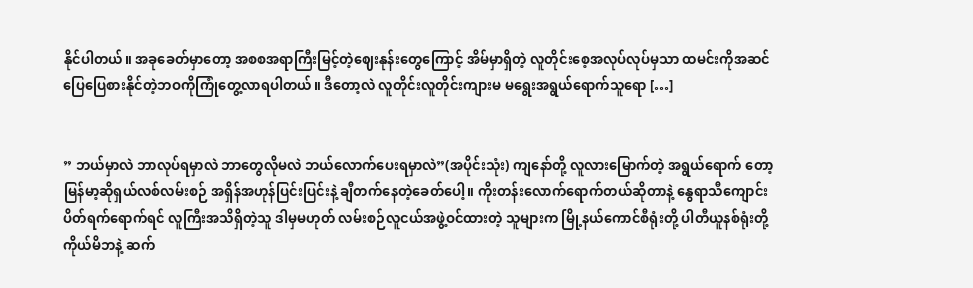နိုင်ပါတယ်။ အခုခေတ်မှာတော့ အစစအရာကြီးမြင့်တဲ့ဈေးနုန်းတွေကြောင့် အိမ်မှာရှိတဲ့ လူတိုင်းစေ့အလုပ်လုပ်မှသာ ထမင်းကိုအဆင်ပြေပြေစားနိုင်တဲ့ဘဝကိုကြုံတွေ့လာရပါတယ်။ ဒီတော့လဲ လူတိုင်းလူတိုင်းကျားမ မရွေးအရွယ်ရောက်သူရော […]


” ဘယ်မှာလဲ ဘာလုပ်ရမှာလဲ ဘာတွေလိုမလဲ ဘယ်လောက်ပေးရမှာလဲ”(အပိုင်းသုံး) ကျနော်တို့ လူလားမြောက်တဲ့ အရွယ်ရောက် တော့ မြန်မာ့ဆိုရှယ်လစ်လမ်းစဉ် အရှိန်အဟုန်ပြင်းပြင်းနဲ့ ချီတက်နေတဲ့ခေတ်ပေါ့။ ကိုးတန်းလောက်ရောက်တယ်ဆိုတာနဲ့ နွေရာသီကျောင်းပိတ်ရက်ရောက်ရင် လူကြီးအသိရှိတဲ့သူ ဒါမှမဟုတ် လမ်းစဉ်လူငယ်အဖွဲ့ဝင်ထားတဲ့ သူများက မြို့နယ်ကောင်စီရုံးတို့ ပါတီယူနစ်ရုံးတို့ ကိုယ်မိဘနဲ့ ဆက်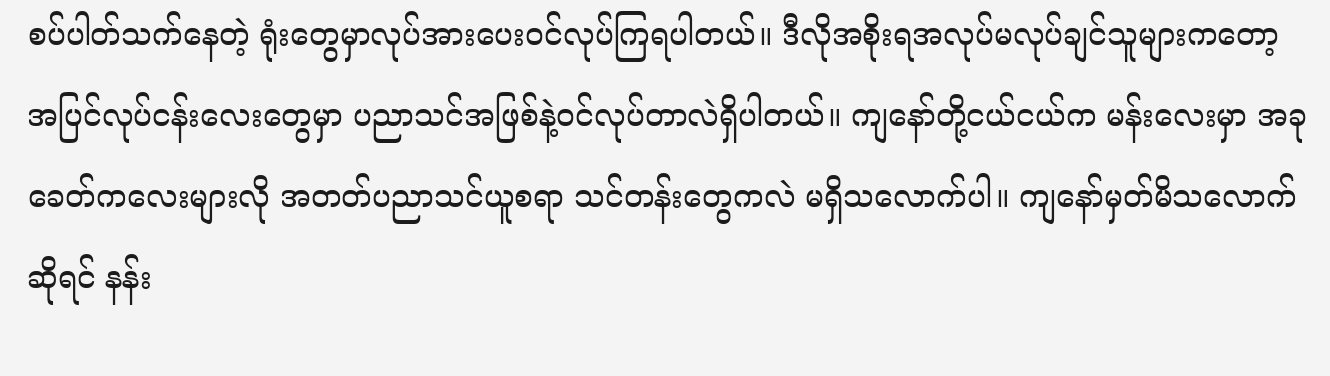စပ်ပါတ်သက်နေတဲ့ ရုံးတွေမှာလုပ်အားပေးဝင်လုပ်ကြရပါတယ်။ ဒီလိုအစိုးရအလုပ်မလုပ်ချင်သူများကတော့ အပြင်လုပ်ငန်းလေးတွေမှာ ပညာသင်အဖြစ်နဲ့ဝင်လုပ်တာလဲရှိပါတယ်။ ကျနော်တို့ငယ်ငယ်က မန်းလေးမှာ အခုခေတ်ကလေးများလို အတတ်ပညာသင်ယူစရာ သင်တန်းတွေကလဲ မရှိသလောက်ပါ။ ကျနော်မှတ်မိသလောက်ဆိုရင် နန်း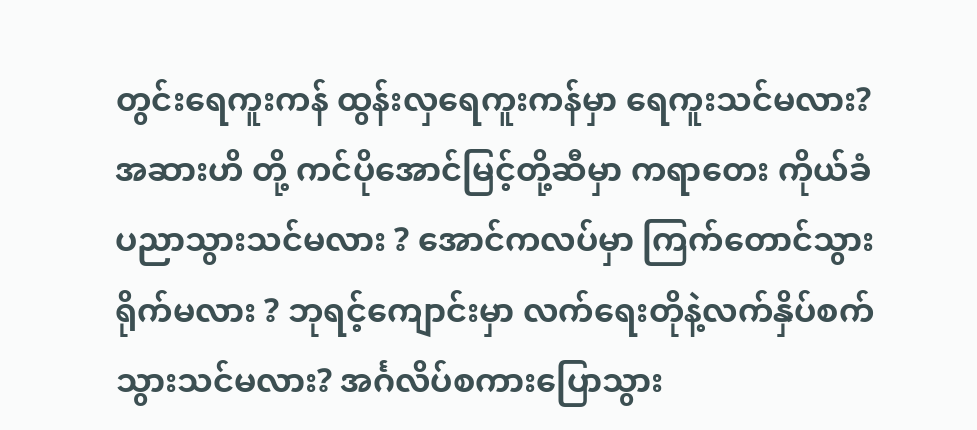တွင်းရေကူးကန် ထွန်းလှရေကူးကန်မှာ ရေကူးသင်မလား? အဆားဟိ တို့ ကင်ပိုအောင်မြင့်တို့ဆီမှာ ကရာတေး ကိုယ်ခံပညာသွားသင်မလား ? အောင်ကလပ်မှာ ကြက်တောင်သွားရိုက်မလား ? ဘုရင့်ကျောင်းမှာ လက်ရေးတိုနဲ့လက်နှိပ်စက်သွားသင်မလား? အင်္ဂလိပ်စကားပြောသွား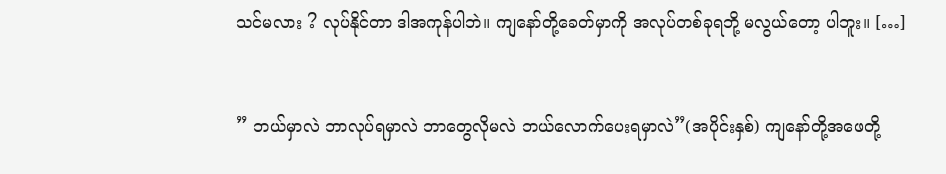သင်မလား ? လုပ်နိုင်တာ ဒါအကုန်ပါဘဲ။ ကျနော်တို့ခေတ်မှာကို အလုပ်တစ်ခုရဘို့ မလွယ်တော့ ပါဘူး။ […]


” ဘယ်မှာလဲ ဘာလုပ်ရမှာလဲ ဘာတွေလိုမလဲ ဘယ်လောက်ပေးရမှာလဲ”(အပိုင်းနှစ်) ကျနော်တို့အဖေတို့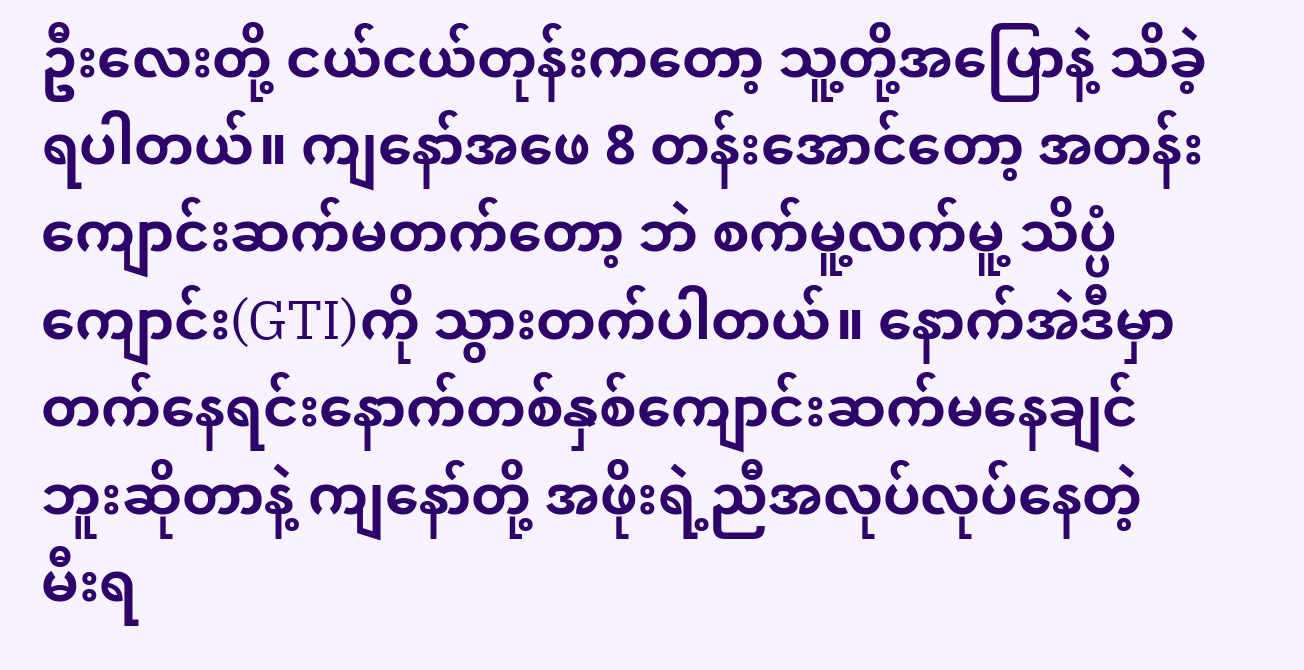ဦးလေးတို့ ငယ်ငယ်တုန်းကတော့ သူ့တို့အပြောနဲ့ သိခဲ့ရပါတယ်။ ကျနော်အဖေ 8 တန်းအောင်တော့ အတန်းကျောင်းဆက်မတက်တော့ ဘဲ စက်မူ့လက်မူ့ သိပ္ပံကျောင်း(GTI)ကို သွားတက်ပါတယ်။ နောက်အဲဒီမှာ တက်နေရင်းနောက်တစ်နှစ်ကျောင်းဆက်မနေချင်ဘူးဆိုတာနဲ့ ကျနော်တို့ အဖိုးရဲ့ညီအလုပ်လုပ်နေတဲ့ မီးရ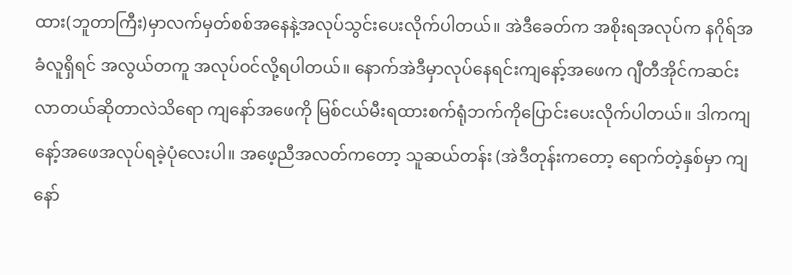ထား(ဘူတာကြီး)မှာလက်မှတ်စစ်အနေနဲ့အလုပ်သွင်းပေးလိုက်ပါတယ်။ အဲဒီခေတ်က အစိုးရအလုပ်က နဂိုရ်အခံလူရှိရင် အလွယ်တကူ အလုပ်ဝင်လို့ရပါတယ်။ နောက်အဲဒီမှာလုပ်နေရင်းကျနော့်အဖေက ဂျီတီအိုင်ကဆင်းလာတယ်ဆိုတာလဲသိရော ကျနော်အဖေကို မြစ်ငယ်မီးရထားစက်ရုံဘက်ကိုပြောင်းပေးလိုက်ပါတယ်။ ဒါကကျနော့်အဖေအလုပ်ရခဲ့ပုံလေးပါ။ အဖေ့ညီအလတ်ကတော့ သူဆယ်တန်း (အဲဒီတုန်းကတော့ ရောက်တဲ့နှစ်မှာ ကျနော်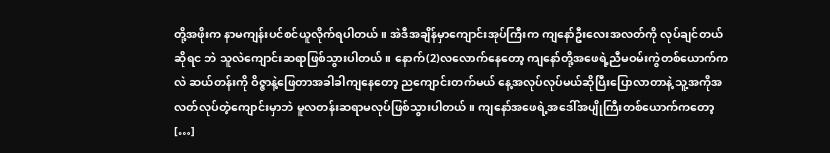တို့အဖိုးက နာမကျန်းပင်စင်ယူလိုက်ရပါတယ်။ အဲဒီအချိန်မှာကျောင်းအုပ်ကြီးက ကျနော်ဦးလေးအလတ်ကို လုပ်ချင်တယ်ဆိုရင ဘဲ သူလဲကျောင်းဆရာဖြစ်သွားပါတယ်။ နောက်(2)လလောက်နေတော့ ကျနော်တို့အဖေရဲ့ညီမဝမ်းကွဲတစ်ယောက်ကလဲ ဆယ်တန်းကို ဝိဇ္ဇာနဲ့ဖြေတာအခါခါကျနေတော့ ညကျောင်းတက်မယ် နေ့အလုပ်လုပ်မယ်ဆိုပြီးပြောလာတာနဲ့ သူ့အကိုအလတ်လုပ်တဲ့ကျောင်းမှာဘဲ မူလတန်းဆရာမလုပ်ဖြစ်သွားပါတယ်။ ကျနော်အဖေရဲ့အဒေါ်အပျိုကြီးတစ်ယောက်ကတော့ […]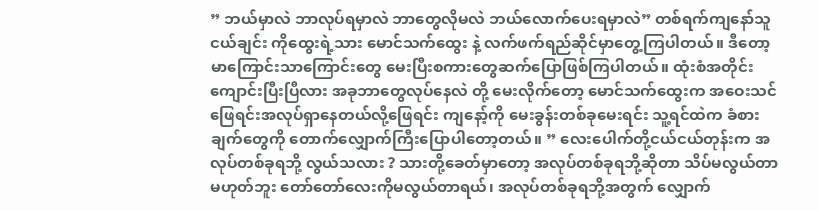” ဘယ်မှာလဲ ဘာလုပ်ရမှာလဲ ဘာတွေလိုမလဲ ဘယ်လောက်ပေးရမှာလဲ” တစ်ရက်ကျနော်သူငယ်ချင်း ကိုထွေးရဲ့သား မောင်သက်ထွေး နဲ့ လက်ဖက်ရည်ဆိုင်မှာတွေ့ကြပါတယ်။ ဒီတော့ မာကြောင်းသာကြောင်းတွေ မေးပြီးစကားတွေဆက်ပြောဖြစ်ကြပါတယ်။ ထုံးစံအတိုင်း ကျောင်းပြီးပြီလား အခုဘာတွေလုပ်နေလဲ တို့ မေးလိုက်တော့ မောင်သက်ထွေးက အဝေးသင်ဖြေရင်းအလုပ်ရှာနေတယ်လို့ဖြေရင်း ကျနော့်ကို မေးခွန်းတစ်ခုမေးရင်း သူ့ရင်ထဲက ခံစားချက်တွေကို တောက်လျှောက်ကြီးပြောပါတော့တယ်။ ” လေးပေါက်တို့ငယ်ငယ်တုန်းက အလုပ်တစ်ခုရဘို့ လွယ်သလား ? သားတို့ခေတ်မှာတော့ အလုပ်တစ်ခုရဘို့ဆိုတာ သိပ်မလွယ်တာမဟုတ်ဘူး တော်တော်လေးကိုမလွယ်တာရယ်၊ အလုပ်တစ်ခုရဘို့အတွက် လျှောက်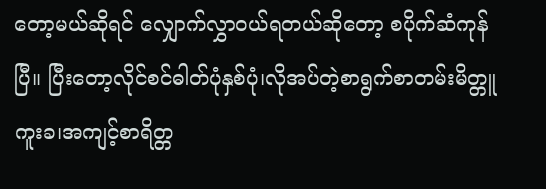တော့မယ်ဆိုရင် လျှောက်လွှာဝယ်ရတယ်ဆိုတော့ စပိုက်ဆံကုန်ပြီ။ ပြီးတော့လိုင်စင်ဓါတ်ပုံနှစ်ပုံ၊လိုအပ်တဲ့စာရွက်စာတမ်းမိတ္တူကူးခ၊အကျင့်စာရိတ္တ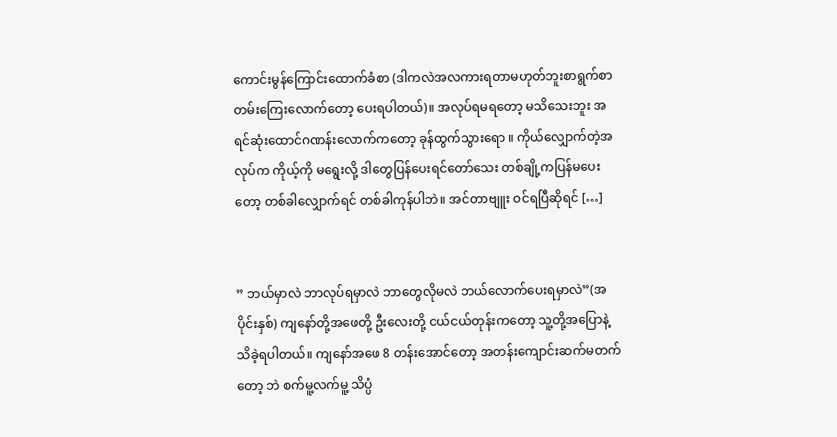ကောင်းမွန်ကြောင်းထောက်ခံစာ (ဒါကလဲအလကားရတာမဟုတ်ဘူးစာရွက်စာတမ်းကြေးလောက်တော့ ပေးရပါတယ်)။ အလုပ်ရမရတော့ မသိသေးဘူး အရင်ဆုံးထောင်ဂဏန်းလောက်ကတော့ ခုန်ထွက်သွားရော ။ ကိုယ်လျှောက်တဲ့အလုပ်က ကိုယ့်ကို မရွေးလို့ ဒါတွေပြန်ပေးရင်တော်သေး တစ်ချို့ကပြန်မပေးတော့ တစ်ခါလျှောက်ရင် တစ်ခါကုန်ပါဘဲ။ အင်တာဗျူး ဝင်ရပြီဆိုရင် […]


” ဘယ်မှာလဲ ဘာလုပ်ရမှာလဲ ဘာတွေလိုမလဲ ဘယ်လောက်ပေးရမှာလဲ”(အပိုင်းနှစ်) ကျနော်တို့အဖေတို့ ဦးလေးတို့ ငယ်ငယ်တုန်းကတော့ သူ့တို့အပြောနဲ့ သိခဲ့ရပါတယ်။ ကျနော်အဖေ 8 တန်းအောင်တော့ အတန်းကျောင်းဆက်မတက်တော့ ဘဲ စက်မူ့လက်မူ့ သိပ္ပံ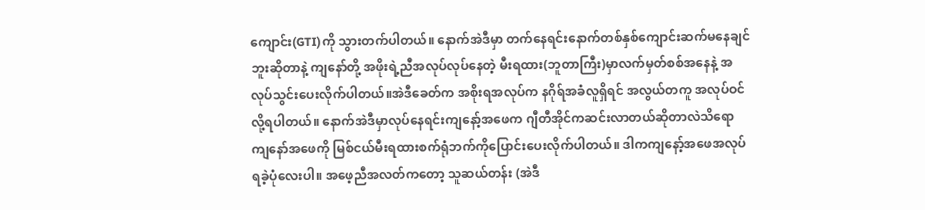ကျောင်း(GTI)ကို သွားတက်ပါတယ်။ နောက်အဲဒီမှာ တက်နေရင်းနောက်တစ်နှစ်ကျောင်းဆက်မနေချင်ဘူးဆိုတာနဲ့ ကျနော်တို့ အဖိုးရဲ့ညီအလုပ်လုပ်နေတဲ့ မီးရထား(ဘူတာကြီး)မှာလက်မှတ်စစ်အနေနဲ့ အလုပ်သွင်းပေးလိုက်ပါတယ်။အဲဒီခေတ်က အစိုးရအလုပ်က နဂိုရ်အခံလူရှိရင် အလွယ်တကူ အလုပ်ဝင်လို့ရပါတယ်။ နောက်အဲဒီမှာလုပ်နေရင်းကျနော့်အဖေက ဂျီတီအိုင်ကဆင်းလာတယ်ဆိုတာလဲသိရော ကျနော်အဖေကို မြစ်ငယ်မီးရထားစက်ရုံဘက်ကိုပြောင်းပေးလိုက်ပါတယ်။ ဒါကကျနော့်အဖေအလုပ်ရခဲ့ပုံလေးပါ။ အဖေ့ညီအလတ်ကတော့ သူဆယ်တန်း (အဲဒီ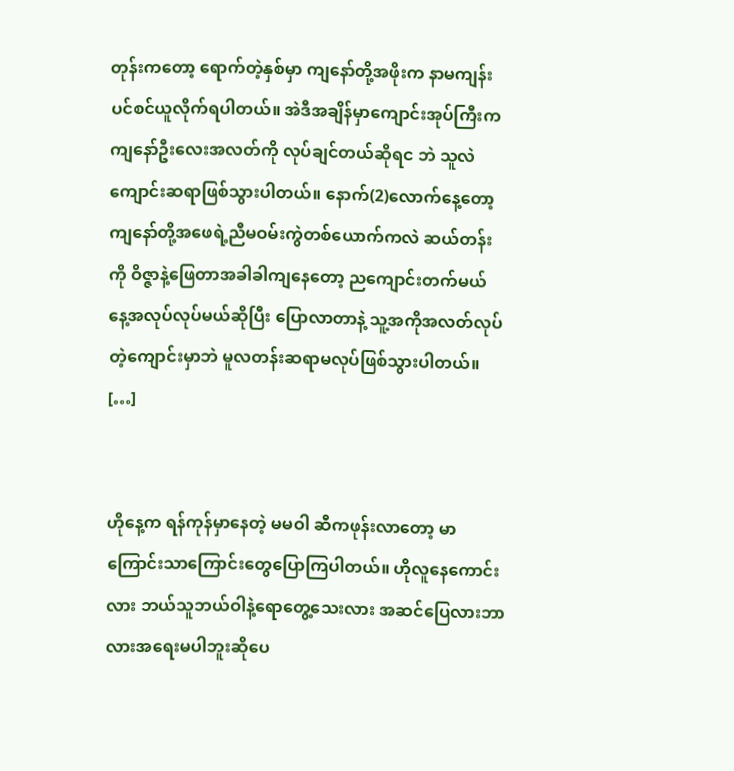တုန်းကတော့ ရောက်တဲ့နှစ်မှာ ကျနော်တို့အဖိုးက နာမကျန်းပင်စင်ယူလိုက်ရပါတယ်။ အဲဒီအချိန်မှာကျောင်းအုပ်ကြီးက ကျနော်ဦးလေးအလတ်ကို လုပ်ချင်တယ်ဆိုရင ဘဲ သူလဲကျောင်းဆရာဖြစ်သွားပါတယ်။ နောက်(2)လောက်နေ့တော့ ကျနော်တို့အဖေရဲ့ညီမဝမ်းကွဲတစ်ယောက်ကလဲ ဆယ်တန်းကို ဝိဇ္ဇာနဲ့ဖြေတာအခါခါကျနေတော့ ညကျောင်းတက်မယ် နေ့အလုပ်လုပ်မယ်ဆိုပြီး ပြောလာတာနဲ့ သူ့အကိုအလတ်လုပ်တဲ့ကျောင်းမှာဘဲ မူလတန်းဆရာမလုပ်ဖြစ်သွားပါတယ်။ […]


ဟိုနေ့က ရန်ကုန်မှာနေတဲ့ မမဝါ ဆီကဖုန်းလာတော့ မာကြောင်းသာကြောင်းတွေပြောကြပါတယ်။ ဟိုလူနေကောင်းလား ဘယ်သူဘယ်ဝါနဲ့ရောတွေ့သေးလား အဆင်ပြေလားဘာလားအရေးမပါဘူးဆိုပေ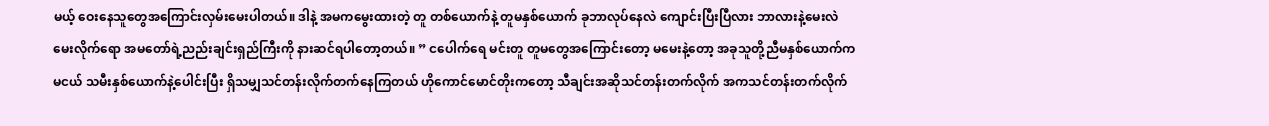မယ့် ဝေးနေသူတွေအကြောင်းလှမ်းမေးပါတယ်။ ဒါနဲ့ အမကမွေးထားတဲ့ တူ တစ်ယောက်နဲ့ တူမနှစ်ယောက် ခုဘာလုပ်နေလဲ ကျောင်းပြီးပြီလား ဘာလားနဲ့မေးလဲမေးလိုက်ရော အမတော်ရဲ့ညည်းချင်းရှည်ကြီးကို နားဆင်ရပါတော့တယ်။ ” ငပေါက်ရေ မင်းတူ တူမတွေအကြောင်းတော့ မမေးနဲ့တော့ အခုသူတို့ညီမနှစ်ယောက်က မငယ် သမီးနှစ်ယောက်နဲ့ပေါင်းပြီး ရှိသမျှသင်တန်းလိုက်တက်နေကြတယ် ဟိုကောင်မောင်တိုးကတော့ သီချင်းအဆိုသင်တန်းတက်လိုက် အကသင်တန်းတက်လိုက်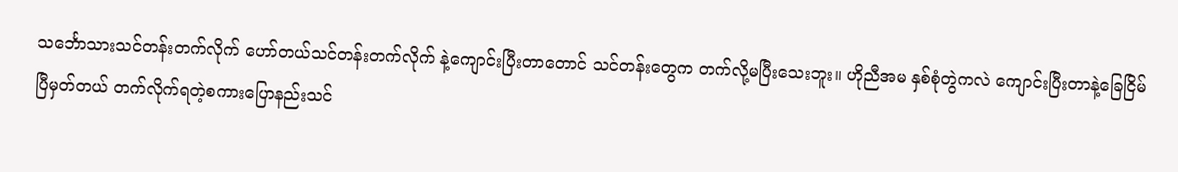သင်္ဘောသားသင်တန်းတက်လိုက် ဟော်တယ်သင်တန်းတက်လိုက် နဲ့ကျောင်းပြီးတာတောင် သင်တန်းတွေက တက်လို့မပြီးသေးဘူး။ ဟိုညီအမ နှစ်စုံတွဲကလဲ ကျောင်းပြီးတာနဲ့ခြေငြိမ်ပြီမှတ်တယ် တက်လိုက်ရတဲ့စကားပြောနည်းသင်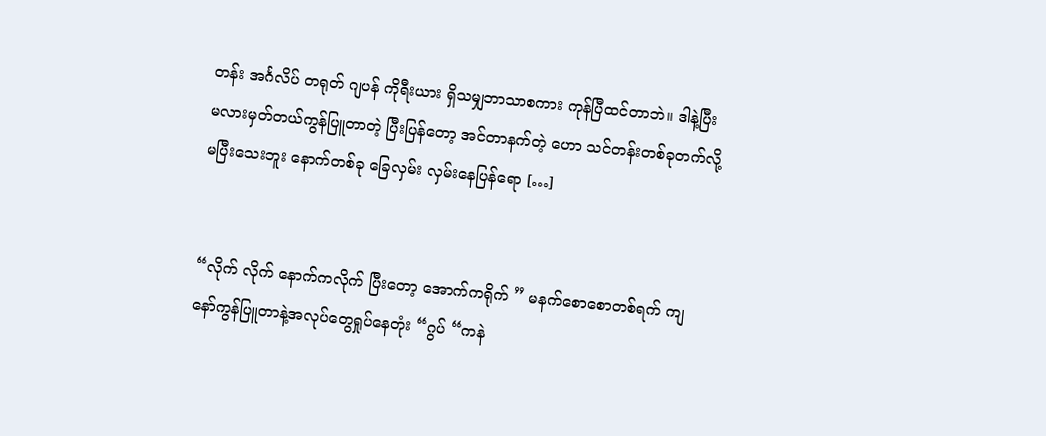တန်း အင်္ဂလိပ် တရုတ် ဂျပန် ကိုရီးယား ရှိသမျှဘာသာစကား ကုန်ပြီထင်တာဘဲ။ ဒါနဲ့ပြီးမလားမှတ်တယ်ကွန်ပြူတာတဲ့ ပြီးပြန်တော့ အင်တာနက်တဲ့ ဟော သင်တန်းတစ်ခုတက်လို့ မပြီးသေးဘူး နောက်တစ်ခု ခြေလှမ်း လှမ်းနေပြန်ရော […]


“လိုက် လိုက် နောက်ကလိုက် ပြီးတော့ အောက်ကရိုက် ” မနက်စောစောတစ်ရက် ကျနော်ကွန်ပြူတာနဲ့အလုပ်တွေရှုပ်နေတုံး “ဂွပ် “ကနဲ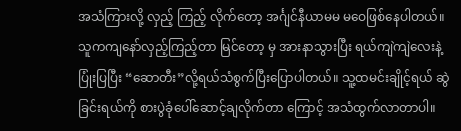အသံကြားလို့ လှည့် ကြည့် လိုက်တော့ အင်္ဂျင်နီယာမမ မဝေဖြစ်နေပါတယ်။ သူကကျနော်လှည့်ကြည့်တာ မြင်တော့ မှ အားနာသွားပြီး ရယ်ကျဲကျဲလေးနဲ့ပြုံးပြပြီး “ဆောတီး”လို့ရယ်သံစွက်ပြီးပြောပါတယ်။ သူ့ထမင်းချိုင့်ရယ် ဆွဲခြင်းရယ်ကို စားပွဲခုံပေါ်ဆောင့်ချလိုက်တာ ကြောင့် အသံထွက်လာတာပါ။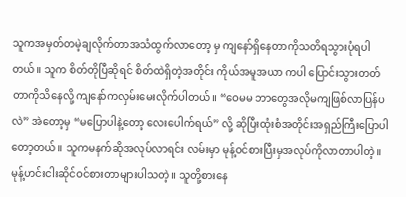သူကအမှတ်တမဲ့ချလိုက်တာအသံထွက်လာတော့ မှ ကျနော်ရှိနေတာကိုသတိရသွားပုံရပါတယ်။ သူက စိတ်တိုပြီဆိုရင် စိတ်ထဲရှိတဲ့အတိုင်း ကိုယ်အမူအယာ ကပါ ပြောင်းသွားတတ်တာကိုသိနေလို့ ကျနော်ကလှမ်းမေးလိုက်ပါတယ်။ “ဝေမမ ဘာတွေအလိုမကျဖြစ်လာပြန်ပလဲ” အဲတော့မှ “မပြောပါနဲ့တော့ လေးပေါက်ရယ်” လို့ ဆိုပြီးထုံးစံအတိုင်းအရှည်ကြီးပြောပါတော့တယ်။ သူကမနက်ဆိုအလုပ်လာရင်း လမ်းမှာ မုန့်ဝင်စားပြီးမှအလုပ်ကိုလာတာပါတဲ့။ မုန့်ဟင်းငါးဆိုင်ဝင်စားတာများပါသတဲ့။ သူတို့စားနေ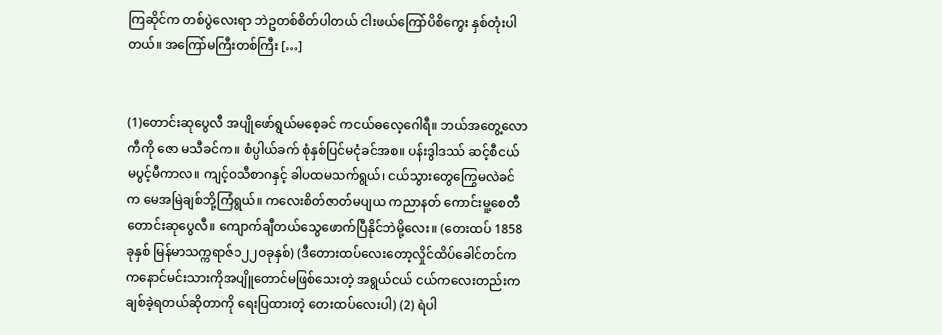ကြဆိုင်က တစ်ပွဲလေးရာ ဘဲဥတစ်စိတ်ပါတယ် ငါးဖယ်ကြော်ပိစိကွေး နှစ်တုံးပါတယ်။ အကြော်မကြီးတစ်ကြီး […]


(1)တောင်းဆုပွေလီ အပျိုဖော်ရွယ်မစေ့ခင် ကငယ်ဓလေ့ဂေါရီ။ ဘယ်အတွေ့လောကီကို ဇော မသီခင်က။ စံပ္ပါယ်ခက် စုံနှစ်ပြင်မငုံခင်အစ။ ပန်းဒွါဒဿ် ဆင့်စီငယ်မပွင့်မီကာလ။ ကျင့်ဝသီစာဂနှင့် ခါပထမသက်ရွယ်၊ ငယ်သွားတွေကြွေမလဲခင်က မေအမြဲချစ်ဘို့ကြံရွယ်။ ကလေးစိတ်ဇာတ်မပျယ ကညာနတ် ကောင်းမူ့စေတီ တောင်းဆုပွေလီ။ ကျောက်ချီတယ်သွေဖောက်ပြီနိုင်ဘဲမို့လေး။ (တေးထပ် 1858ခုနှစ် မြန်မာသက္ကရာဇ်၁၂၂ဝခုနှစ်) (ဒီတေားထပ်လေးတော့လှိုင်ထိပ်ခေါင်တင်က ကနောင်မင်းသားကိုအပျိူတောင်မဖြစ်သေးတဲ့ အရွယ်ငယ် ငယ်ကလေးတည်းကချစ်ခဲ့ရတယ်ဆိုတာကို ရေးပြထားတဲ့ တေးထပ်လေးပါ) (2) ရဲပါ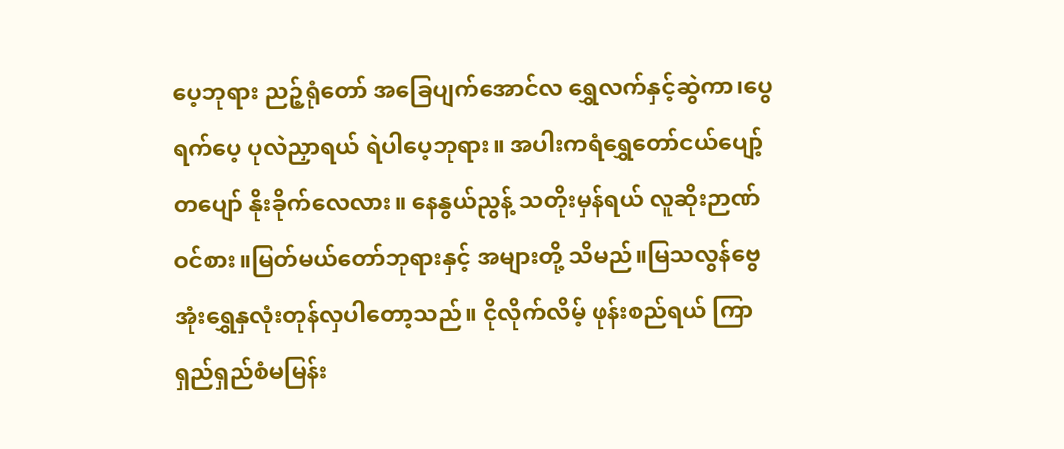ပေ့ဘုရား ညဉ့်ရုံတော် အခြေပျက်အောင်လ ရွှေလက်နှင့်ဆွဲကာ၊ပွေရက်ပေ့ ပုလဲညှာရယ် ရဲပါပေ့ဘုရား။ အပါးကရံရွှေတော်ငယ်ပျော့် တပျော် နိုးခိုက်လေလား။ နေနွယ်ညွန့် သတိုးမှန်ရယ် လူဆိုးဉာဏ်ဝင်စား။မြတ်မယ်တော်ဘုရားနှင့် အများတို့ သိမည်။မြသလွန်ဗွေအုံးရွှေနှလုံးတုန်လှပါတော့သည်။ ငိုလိုက်လိမ့် ဖုန်းစည်ရယ် ကြာရှည်ရှည်စံမမြန်း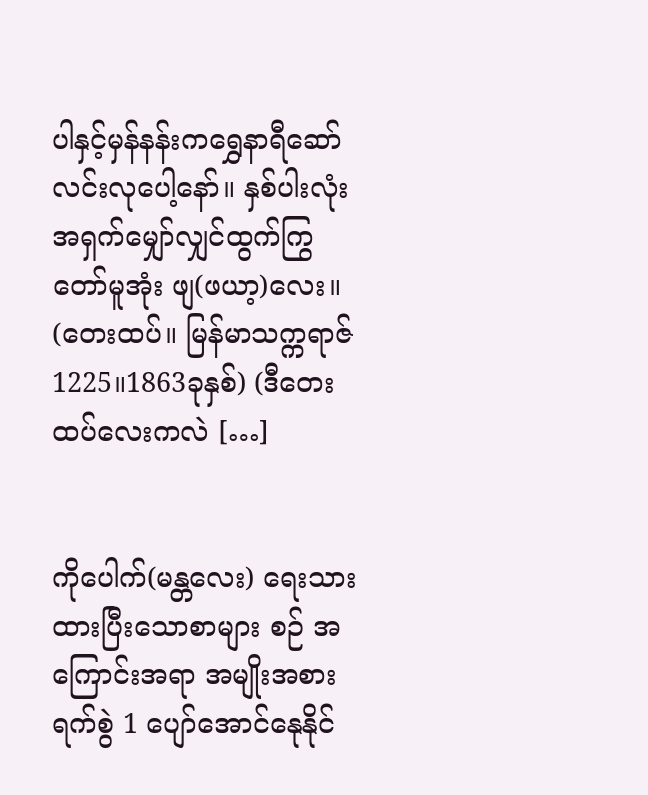ပါနှင့်မှန်နန်းကရွှေနာရီဆော် လင်းလုပေါ့နော်။ နှစ်ပါးလုံး အရှက်မျှော်လျှင်ထွက်ကြွတော်မူအုံး ဖျ(ဖယာ့)လေး။ (တေးထပ်။ မြန်မာသက္ကရာဇ်1225။1863ခုနှစ်) (ဒီတေးထပ်လေးကလဲ […]


ကိုပေါက်(မန္တလေး) ရေးသားထားပြီးသောစာများ စဉ် အကြောင်းအရာ အမျိုးအစား ရက်စွဲ 1 ပျော်အောင်နေုနိုင်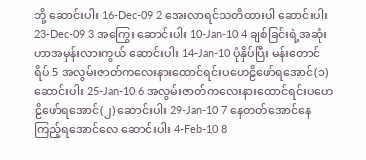ဘို့ ဆောင်းပါး 16-Dec-09 2 အေးလာရင်သတိထားပါ ဆောင်းပါး 23-Dec-09 3 အကြွေး ဆောင်းပါး 10-Jan-10 4 ချစ်ခြင်းရဲ့အဆုံးဟာအမှန်းလားကွယ် ဆောင်းပါး 14-Jan-10 ပုံနှိပ်ပြီး မန်းတောင်ရိပ် 5 အလွမ်းဇာတ်ကလေးနားထောင်ရင်းပဟေဠိဖော်ရအောင်(၁) ဆောင်းပါး 25-Jan-10 6 အလွမ်းဇာတ်ကလေးနားထောင်ရင်းပဟေဠိဖော်ရအောင်(၂) ဆောင်းပါး 29-Jan-10 7 နေတတ်အောင်နေကြည့်ရအောင်လေ ဆောင်းပါး 4-Feb-10 8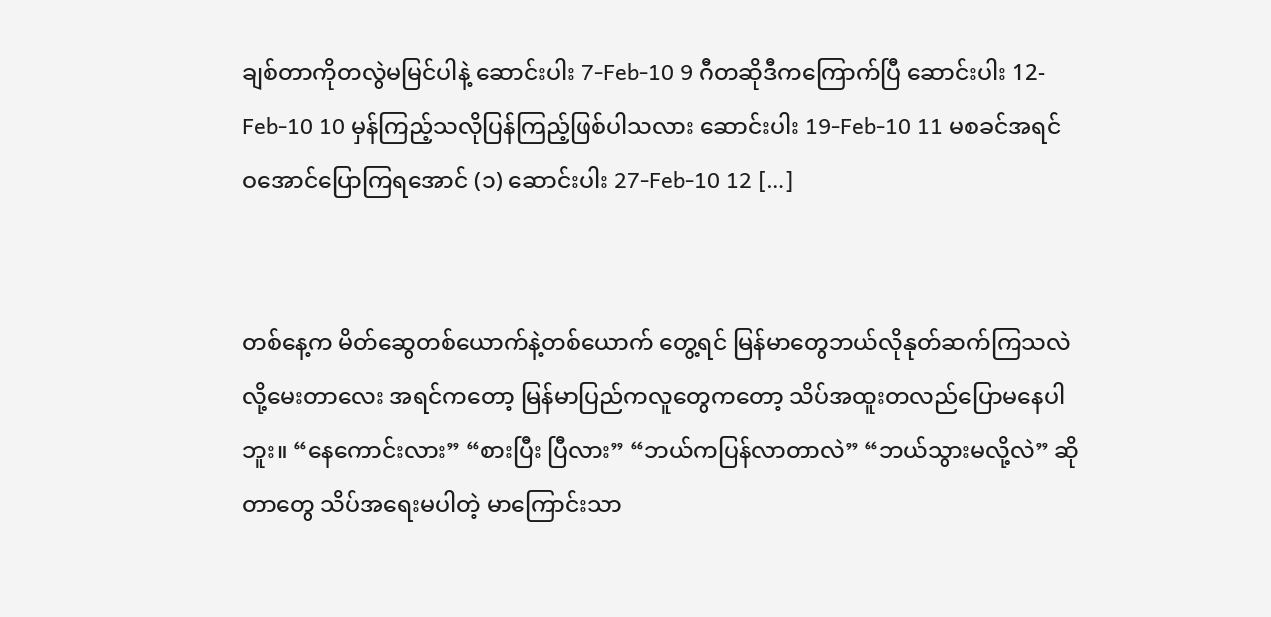ချစ်တာကိုတလွဲမမြင်ပါနဲ့ ဆောင်းပါး 7-Feb-10 9 ဂီတဆိုဒီကကြောက်ပြီ ဆောင်းပါး 12-Feb-10 10 မှန်ကြည့်သလိုပြန်ကြည့်ဖြစ်ပါသလား ဆောင်းပါး 19-Feb-10 11 မစခင်အရင် ဝအောင်ပြောကြရအောင် (၁) ဆောင်းပါး 27-Feb-10 12 […]


တစ်နေ့က မိတ်ဆွေတစ်ယောက်နဲ့တစ်ယောက် တွေ့ရင် မြန်မာတွေဘယ်လိုနုတ်ဆက်ကြသလဲလို့မေးတာလေး အရင်ကတော့ မြန်မာပြည်ကလူတွေကတော့ သိပ်အထူးတလည်ပြောမနေပါဘူး။ “နေကောင်းလား” “စားပြီး ပြီလား” “ဘယ်ကပြန်လာတာလဲ” “ဘယ်သွားမလို့လဲ” ဆိုတာတွေ သိပ်အရေးမပါတဲ့ မာကြောင်းသာ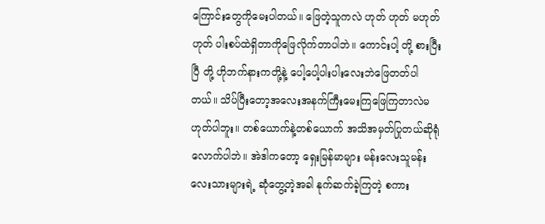ကြောင်းတွေကိုမေးပါတယ်။ ဖြေတဲ့သူကလဲ ဟုတ် ဟုတ် မဟုတ်ဟုတ် ပါးစပ်ထဲရှိတာကိုဖြေလိုက်တာပါဘဲ။ ကောင်းပါ့ တို့ စားပြီးပြီ တို့ ဟိုဘက်နားကတို့နဲ့ ပေါ့ပေါ့ပါးပါးလေးဘဲဖြေတတ်ပါတယ်။ သိပ်ပြီးတော့အလေးအနက်ကြီးမေးကြဖြေကြတာလဲမဟုတ်ပါဘူး။ တစ်ယောက်နဲ့တစ်ယောက် အသိအမှတ်ပြုတယ်ဆိုရုံလောက်ပါဘဲ။ အဲဒါကတော့ ရှေးမြန်မာများ မန်းလေးသူမန်းလေးသားများရဲ့ ဆုံတွေ့တဲ့အခါ နုက်ဆက်ခဲ့ကြတဲ့ စကား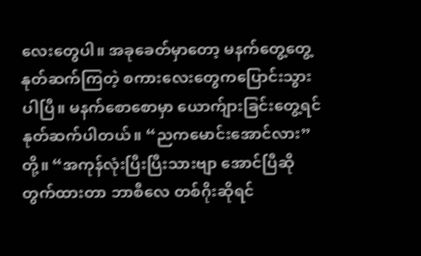လေးတွေပါ။ အခုခေတ်မှာတော့ မနက်တွေ့တွေ့ နုတ်ဆက်ကြတဲ့ စကားလေးတွေကပြောင်းသွားပါပြီ။ မနက်စောစောမှာ ယောက်ျားခြင်းတွေ့ရင်နုတ်ဆက်ပါတယ်။ “ညကမောင်းအောင်လား”တို့။ “အကုန်လုံးပြီးပြီးသားဗျာ အောင်ပြီဆိုတွက်ထားတာ ဘာစီလေ တစ်ဂိုးဆိုရင်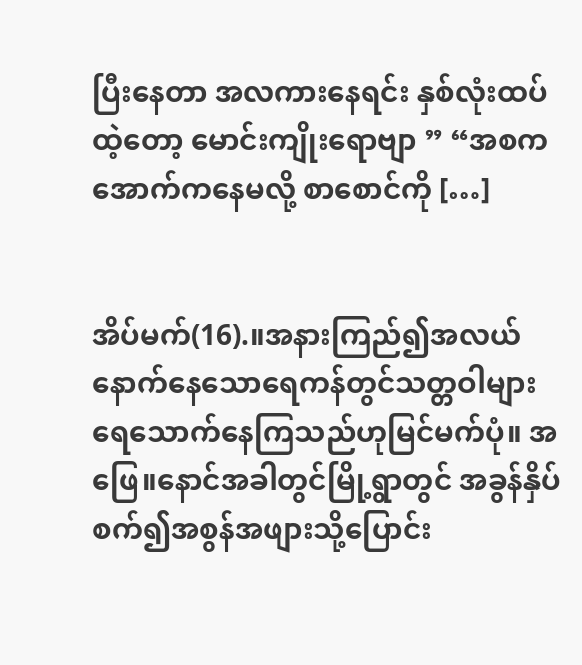ပြီးနေတာ အလကားနေရင်း နှစ်လုံးထပ်ထဲ့တော့ မောင်းကျိုးရောဗျာ ” “အစက အောက်ကနေမလို့ စာစောင်ကို […]


အိပ်မက်(16).။အနားကြည်၍အလယ်နောက်နေသောရေကန်တွင်သတ္တဝါများရေသောက်နေကြသည်ဟုမြင်မက်ပုံ။ အဖြေ။နောင်အခါတွင်မြို့ရွာတွင် အခွန်နှိပ်စက်၍အစွန်အဖျားသို့ပြောင်း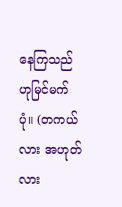နေကြသည်ဟုမြင်မက်ပုံ။ (တကယ်လား အဟုတ်လား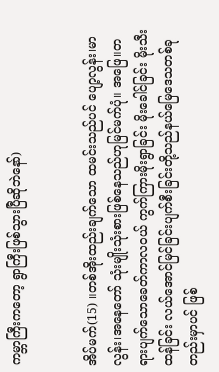ကမ္ဘာကြီးကတော့ ရွာကြီးဖြစ်သွားပြီဆိုဘဲနော်)


အိပ်မက်(15) ။တစ်အိုးထည်းချက်သော ထမင်းသည်ပင် ပျော့လွန်း၊မာလွန်း၊အနေတော် သုံးမျိုးသုံးစားဖြစ်နေသည်ဟုမြင်မက်ပုံ။ အဖြေ။တရားပျက်သောခေတ်ကာလဝယ် ကွက်ကြားမိုးရွာခြင်း မိုးခေါင်ခြင်း မိုးသီးထန်ခြင်း လယ်အောင်မြင်ခြင်းပျက်စီးခြင်းတို့သည်နယ်မြေဒေသတစ်ခုတည်းမှာပင် ဖြစ်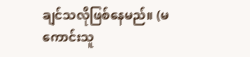ချင်သလိုဖြစ်နေမည်။ (မကောင်းသူ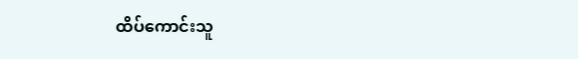ထိပ်ကောင်းသူ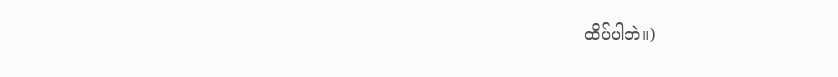ထိပ်ပါဘဲ။)